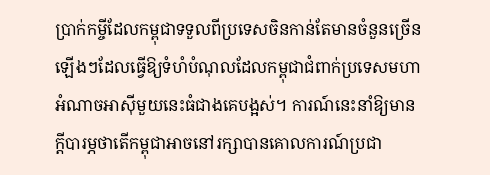ប្រាក់កម្ចីដែលកម្ពុជាទទួលពីប្រទេសចិនកាន់តែមានចំនួនច្រើនឡើងៗដែលធ្វើឱ្យទំហំបំណុលដែលកម្ពុជាជំពាក់ប្រទេសមហាអំណាចអាស៊ីមួយនេះធំជាងគេបង្អស់។ ការណ៍នេះនាំឱ្យមានក្តីបារម្ភថាតើកម្ពុជាអាចនៅរក្សាបានគោលការណ៍ប្រជា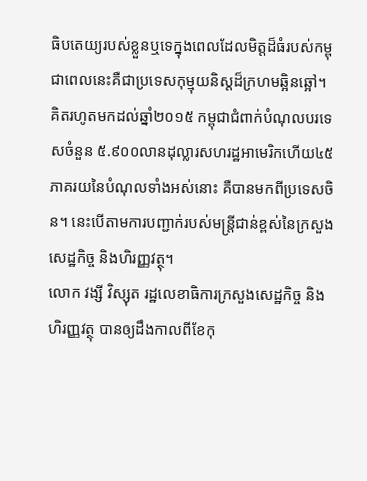ធិបតេយ្យរបស់ខ្លួនឬទេក្នុងពេលដែលមិត្តដ៏ធំរបស់កម្ពុជាពេលនេះគឺជាប្រទេសកុម្មុយនិស្តដ៏ក្រហមឆ្អិនឆ្អៅ។
គិតរហូតមកដល់ឆ្នាំ២០១៥ កម្ពុជាជំពាក់បំណុលបរទេសចំនួន ៥.៩០០លានដុល្លារសហរដ្ឋអាមេរិកហើយ៤៥ភាគរយនៃបំណុលទាំងអស់នោះ គឺបានមកពីប្រទេសចិន។ នេះបើតាមការបញ្ជាក់របស់មន្ត្រីជាន់ខ្ពស់នៃក្រសួងសេដ្ឋកិច្ច និងហិរញ្ញវត្ថុ។
លោក វង្សី វិស្សុត រដ្ឋលេខាធិការក្រសួងសេដ្ឋកិច្ច និងហិរញ្ញវត្ថុ បានឲ្យដឹងកាលពីខែកុ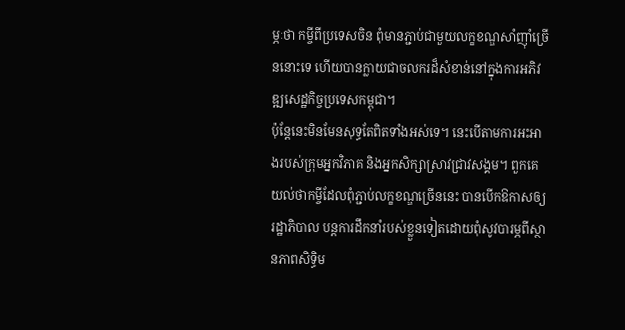ម្ភៈថា កម្ចីពីប្រទេសចិន ពុំមានភ្ជាប់ជាមួយលក្ខខណ្ឌសាំញ៉ាំច្រើននោះទេ ហើយបានក្លាយជាចលករដ៏សំខាន់នៅក្នុងការអភិវឌ្ឍសេដ្ឋកិច្ចប្រទេសកម្ពុជា។
ប៉ុន្តែនេះមិនមែនសុទ្ធតែពិតទាំងអស់ទេ។ នេះបើតាមការអះអាងរបស់ក្រុមអ្នកវិភាគ និងអ្នកសិក្សាស្រាវជ្រាវសង្គម។ ពួកគេយល់ថាកម្ចីដែលពុំភ្ជាប់លក្ខខណ្ឌច្រើននេះ បានបើកឱកាសឲ្យរដ្ឋាភិបាល បន្តការដឹកនាំរបស់ខ្លួនទៀតដោយពុំសូវបារម្ភពីស្ថានភាពសិទ្ធិម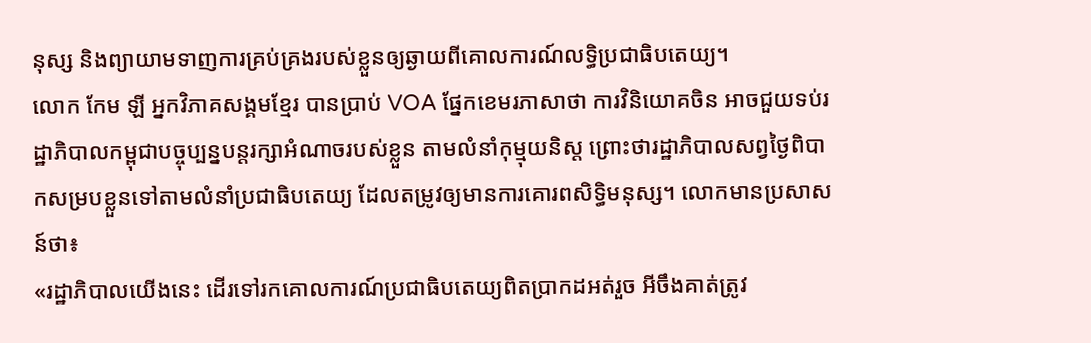នុស្ស និងព្យាយាមទាញការគ្រប់គ្រងរបស់ខ្លួនឲ្យឆ្ងាយពីគោលការណ៍លទ្ធិប្រជាធិបតេយ្យ។
លោក កែម ឡី អ្នកវិភាគសង្គមខ្មែរ បានប្រាប់ VOA ផ្នែកខេមរភាសាថា ការវិនិយោគចិន អាចជួយទប់រដ្ឋាភិបាលកម្ពុជាបច្ចុប្បន្នបន្តរក្សាអំណាចរបស់ខ្លួន តាមលំនាំកុម្មុយនិស្ត ព្រោះថារដ្ឋាភិបាលសព្វថ្ងៃពិបាកសម្របខ្លួនទៅតាមលំនាំប្រជាធិបតេយ្យ ដែលតម្រូវឲ្យមានការគោរពសិទ្ធិមនុស្ស។ លោកមានប្រសាសន៍ថា៖
«រដ្ឋាភិបាលយើងនេះ ដើរទៅរកគោលការណ៍ប្រជាធិបតេយ្យពិតប្រាកដអត់រួច អីចឹងគាត់ត្រូវ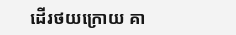ដើរថយក្រោយ គា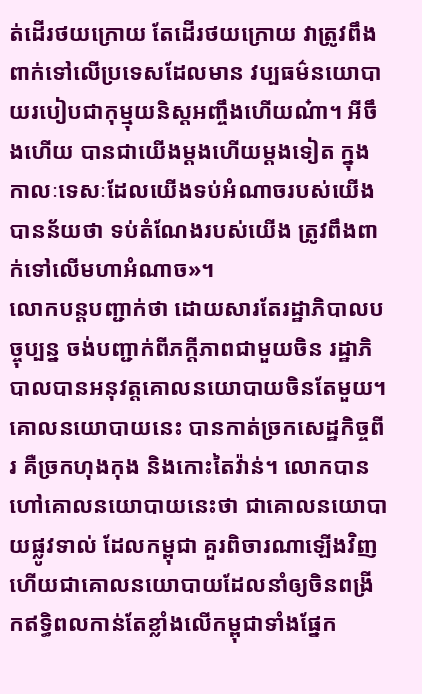ត់ដើរថយក្រោយ តែដើរថយក្រោយ វាត្រូវពឹងពាក់ទៅលើប្រទេសដែលមាន វប្បធម៌នយោបាយរបៀបជាកុម្មុយនិស្តអញ្ចឹងហើយណ៎ា។ អីចឹងហើយ បានជាយើងម្តងហើយម្តងទៀត ក្នុងកាលៈទេសៈដែលយើងទប់អំណាចរបស់យើង បានន័យថា ទប់តំណែងរបស់យើង ត្រូវពឹងពាក់ទៅលើមហាអំណាច»។
លោកបន្តបញ្ជាក់ថា ដោយសារតែរដ្ឋាភិបាលបច្ចុប្បន្ន ចង់បញ្ជាក់ពីភក្តីភាពជាមួយចិន រដ្ឋាភិបាលបានអនុវត្តគោលនយោបាយចិនតែមួយ។ គោលនយោបាយនេះ បានកាត់ច្រកសេដ្ឋកិច្ចពីរ គឺច្រកហុងកុង និងកោះតៃវ៉ាន់។ លោកបានហៅគោលនយោបាយនេះថា ជាគោលនយោបាយផ្លូវទាល់ ដែលកម្ពុជា គួរពិចារណាឡើងវិញ ហើយជាគោលនយោបាយដែលនាំឲ្យចិនពង្រីកឥទ្ធិពលកាន់តែខ្លាំងលើកម្ពុជាទាំងផ្នែក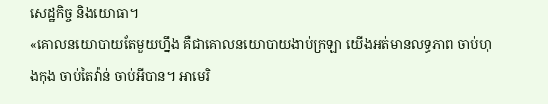សេដ្ឋកិច្ច និងយោធា។
«គោលនយោបាយតែមួយហ្នឹង គឺជាគោលនយោបាយងាប់ក្រឡា យើងអត់មានលទ្ធភាព ចាប់ហុងកុង ចាប់តៃវ៉ាន់ ចាប់អីបាន។ អាមេរិ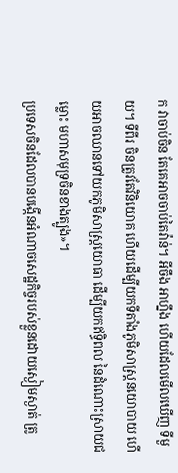ក វាចាប់ចិន តែគេអាចចាប់តៃវ៉ាន់។ អីចឹង អាហ្នឹង ហើយដែលមើលឃើញ ទីមួយ។ ទីពីរ ចិនត្រូវតែវិនិយោគ ហើយដើម្បីយកទីតាំងភូមិសាស្ត្រនយោបាយ ហើយអាចឈានទៅយកភូមិសាស្ត្រយោធា ដើម្បីយកឥទ្ធិពល នៃដំណោះស្រាយជម្លោះ មហាសមុទ្រចិនខាងត្បូង»។
ប្រទេសចិនដែលបានបង្កើនអំណាចសេដ្ឋកិច្ចរបស់ខ្លួនដោយស្ងៀមស្ងាត់ ត្រូ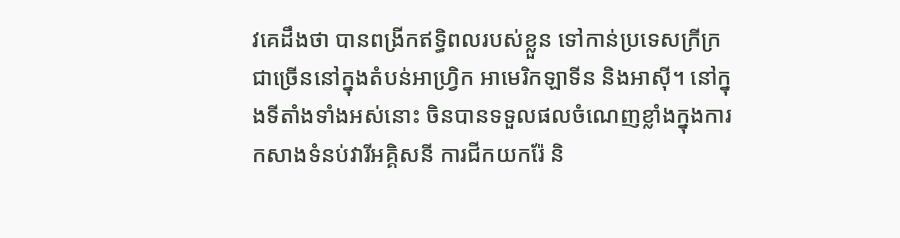វគេដឹងថា បានពង្រីកឥទ្ធិពលរបស់ខ្លួន ទៅកាន់ប្រទេសក្រីក្រជាច្រើននៅក្នុងតំបន់អាហ្រ្វិក អាមេរិកឡាទីន និងអាស៊ី។ នៅក្នុងទីតាំងទាំងអស់នោះ ចិនបានទទួលផលចំណេញខ្លាំងក្នុងការកសាងទំនប់វារីអគ្គិសនី ការជីកយករ៉ែ និ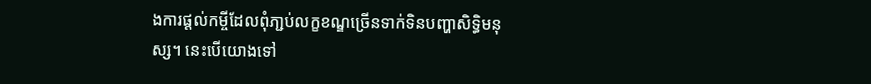ងការផ្តល់កម្ចីដែលពុំភា្ជប់លក្ខខណ្ឌច្រើនទាក់ទិនបញ្ហាសិទ្ធិមនុស្ស។ នេះបើយោងទៅ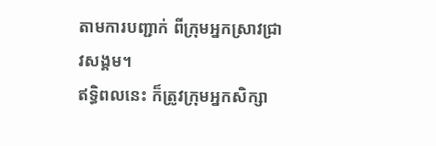តាមការបញ្ជាក់ ពីក្រុមអ្នកស្រាវជ្រាវសង្គម។
ឥទ្ធិពលនេះ ក៏ត្រូវក្រុមអ្នកសិក្សា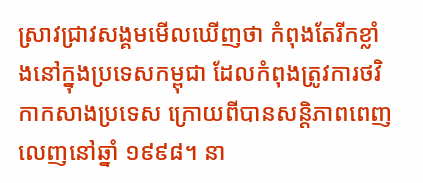ស្រាវជ្រាវសង្គមមើលឃើញថា កំពុងតែរីកខ្លាំងនៅក្នុងប្រទេសកម្ពុជា ដែលកំពុងត្រូវការថវិកាកសាងប្រទេស ក្រោយពីបានសន្តិភាពពេញលេញនៅឆ្នាំ ១៩៩៨។ នា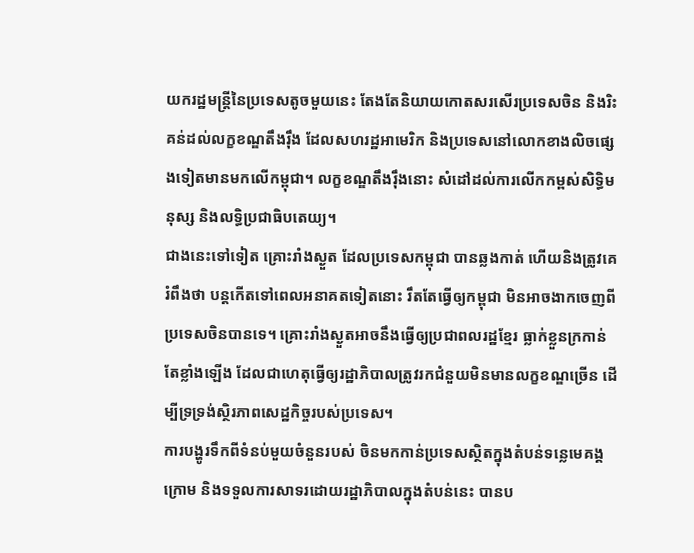យករដ្ឋមន្ត្រីនៃប្រទេសតូចមួយនេះ តែងតែនិយាយកោតសរសើរប្រទេសចិន និងរិះគន់ដល់លក្ខខណ្ឌតឹងរ៉ឹង ដែលសហរដ្ឋអាមេរិក និងប្រទេសនៅលោកខាងលិចផ្សេងទៀតមានមកលើកម្ពុជា។ លក្ខខណ្ឌតឹងរ៉ឹងនោះ សំដៅដល់ការលើកកម្ពស់សិទ្ធិមនុស្ស និងលទ្ធិប្រជាធិបតេយ្យ។
ជាងនេះទៅទៀត គ្រោះរាំងស្ងួត ដែលប្រទេសកម្ពុជា បានឆ្លងកាត់ ហើយនិងត្រូវគេរំពឹងថា បន្តកើតទៅពេលអនាគតទៀតនោះ រឹតតែធ្វើឲ្យកម្ពុជា មិនអាចងាកចេញពីប្រទេសចិនបានទេ។ គ្រោះរាំងស្ងួតអាចនឹងធ្វើឲ្យប្រជាពលរដ្ឋខ្មែរ ធ្លាក់ខ្លួនក្រកាន់តែខ្លាំងឡើង ដែលជាហេតុធ្វើឲ្យរដ្ឋាភិបាលត្រូវរកជំនួយមិនមានលក្ខខណ្ឌច្រើន ដើម្បីទ្រទ្រង់ស្ថិរភាពសេដ្ឋកិច្ចរបស់ប្រទេស។
ការបង្ហូរទឹកពីទំនប់មួយចំនួនរបស់ ចិនមកកាន់ប្រទេសស្ថិតក្នុងតំបន់ទន្លេមេគង្គក្រោម និងទទួលការសាទរដោយរដ្ឋាភិបាលក្នុងតំបន់នេះ បានប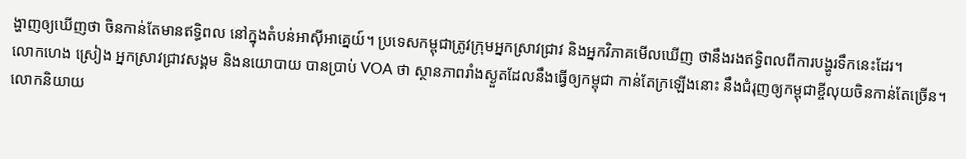ង្ហាញឲ្យឃើញថា ចិនកាន់តែមានឥទ្ធិពល នៅក្នុងតំបន់អាស៊ីអាគ្នេយ៍។ ប្រទេសកម្ពុជាត្រូវក្រុមអ្នកស្រាវជ្រាវ និងអ្នកវិភាគមើលឃើញ ថានឹងរងឥទ្ធិពលពីការបង្ហូរទឹកនេះដែរ។
លោកហេង ស្រៀង អ្នកស្រាវជ្រាវសង្គម និងនយោបាយ បានប្រាប់ VOA ថា ស្ថានភាពរាំងស្ងួតដែលនឹងធ្វើឲ្យកម្ពុជា កាន់តែក្រឡើងនោះ នឹងជំរុញឲ្យកម្ពុជាខ្ចីលុយចិនកាន់តែច្រើន។ លោកនិយាយ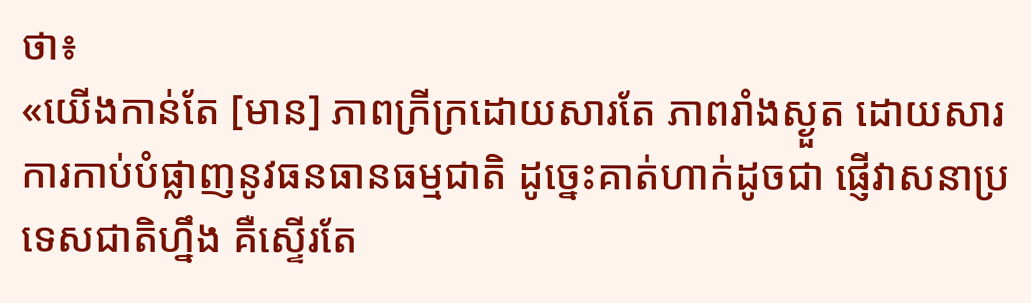ថា៖
«យើងកាន់តែ [មាន] ភាពក្រីក្រដោយសារតែ ភាពរាំងស្ងួត ដោយសារការកាប់បំផ្លាញនូវធនធានធម្មជាតិ ដូច្នេះគាត់ហាក់ដូចជា ផ្ញើវាសនាប្រទេសជាតិហ្នឹង គឺស្ទើរតែ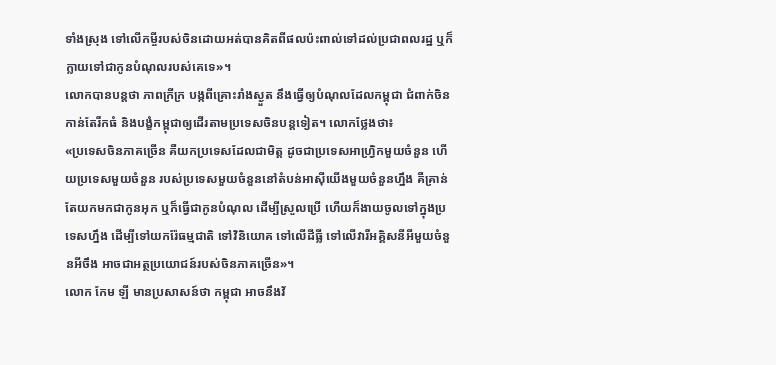ទាំងស្រុង ទៅលើកម្ចីរបស់ចិនដោយអត់បានគិតពីផលប៉ះពាល់ទៅដល់ប្រជាពលរដ្ឋ ឬក៏ក្លាយទៅជាកូនបំណុលរបស់គេទេ»។
លោកបានបន្តថា ភាពក្រីក្រ បង្កពីគ្រោះរាំងស្ងួត នឹងធ្វើឲ្យបំណុលដែលកម្ពុជា ជំពាក់ចិន កាន់តែរីកធំ និងបង្ខំកម្ពុជាឲ្យដើរតាមប្រទេសចិនបន្តទៀត។ លោកថ្លែងថា៖
«ប្រទេសចិនភាគច្រើន គឺយកប្រទេសដែលជាមិត្ត ដូចជាប្រទេសអាហ្វ្រិកមួយចំនួន ហើយប្រទេសមួយចំនួន របស់ប្រទេសមួយចំនួននៅតំបន់អាស៊ីយើងមួយចំនួនហ្នឹង គឺគ្រាន់តែយកមកជាកូនអុក ឬក៏ធ្វើជាកូនបំណុល ដើម្បីស្រួលប្រើ ហើយក៏ងាយចូលទៅក្នុងប្រទេសហ្នឹង ដើម្បីទៅយករ៉ែធម្មជាតិ ទៅវិនិយោគ ទៅលើដីធ្លី ទៅលើវារីអគ្គិសនីអីមួយចំនួនអីចឹង អាចជាអត្ថប្រយោជន៍របស់ចិនភាគច្រើន»។
លោក កែម ឡី មានប្រសាសន៍ថា កម្ពុជា អាចនឹងវ័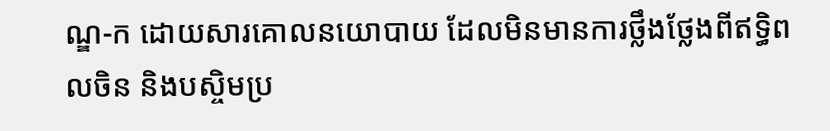ណ្ឌ-ក ដោយសារគោលនយោបាយ ដែលមិនមានការថ្លឹងថ្លែងពីឥទ្ធិពលចិន និងបស្ចិមប្រ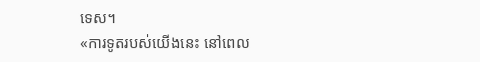ទេស។
«ការទូតរបស់យើងនេះ នៅពេល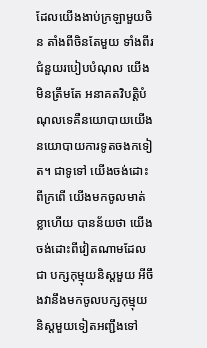ដែលយើងងាប់ក្រឡាមួយចិន តាំងពីចិនតែមួយ ទាំងពីរជំនួយរបៀបបំណុល យើងមិនត្រឹមតែ អនាគតវិបត្តិបំណុលទេគឺនយោបាយយើង នយោបាយការទូតចងកទៀត។ ជាទូទៅ យើងចង់ដោះពីក្រពើ យើងមកចូលមាត់ខ្លាហើយ បានន័យថា យើងចង់ដោះពីវៀតណាមដែលជា បក្សកុម្មុយនិស្តមួយ អីចឹងវានឹងមកចូលបក្សកុម្មុយនិស្តមួយទៀតអញ្ជឹងទៅ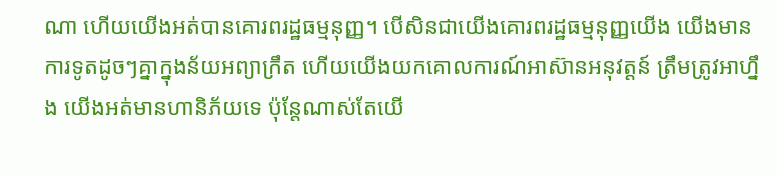ណា ហើយយើងអត់បានគោរពរដ្ឋធម្មនុញ្ញ។ បើសិនជាយើងគោរពរដ្ឋធម្មនុញ្ញយើង យើងមានការទូតដូចៗគ្នាក្នុងន័យអព្យាក្រឹត ហើយយើងយកគោលការណ៍អាស៊ានអនុវត្តន៍ ត្រឹមត្រូវអាហ្នឹង យើងអត់មានហានិភ័យទេ ប៉ុន្តែណាស់តែយើ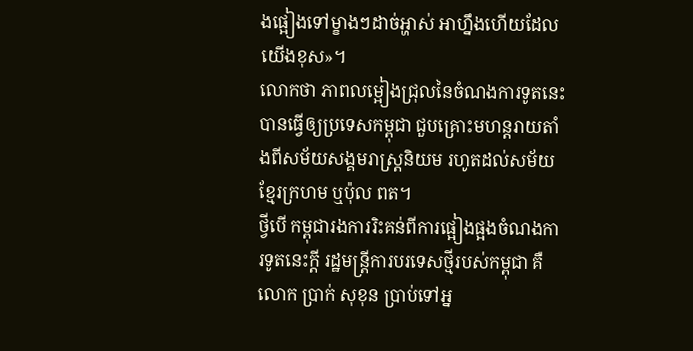ងផ្អៀងទៅម្ខាងៗដាច់អ្ហាស់ អាហ្នឹងហើយដែលយើងខុស»។
លោកថា ភាពលម្អៀងជ្រុលនៃចំណងការទូតនេះ បានធ្វើឲ្យប្រទេសកម្ពុជា ជួបគ្រោះមហន្តរាយតាំងពីសម័យសង្គមរាស្ត្រនិយម រហូតដល់សម័យខ្មែរក្រហម ឬប៉ុល ពត។
ថ្វីបើ កម្ពុជារងការរិះគន់ពីការផ្អៀងផ្អងចំណងការទូតនេះក្តី រដ្ឋមន្ត្រីការបរទេសថ្មីរបស់កម្ពុជា គឺលោក ប្រាក់ សុខុន ប្រាប់ទៅអ្ន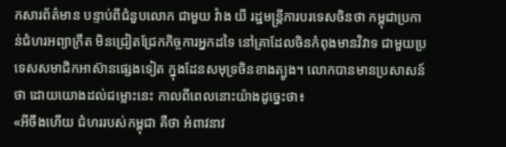កសារព័ត៌មាន បន្ទាប់ពីជំនួបលោក ជាមួយ វ៉ាង យី រដ្ឋមន្ត្រីការបរទេសចិនថា កម្ពុជាប្រកាន់ជំហរអព្យាក្រឹត មិនជ្រៀតជ្រែកកិច្ចការអ្នកដទៃ នៅគ្រាដែលចិនកំពុងមានវិវាទ ជាមួយប្រទេសសមាជិកអាស៊ានផ្សេងទៀត ក្នុងដែនសមុទ្រចិនខាងត្បូង។ លោកបានមានប្រសាសន៍ថា ដោយយោងដល់ជម្លោះនេះ កាលពីពេលនោះយ៉ាងដូច្នេះថា៖
«អីចឹងហើយ ជំហររបស់កម្ពុជា គឺថា អំពាវនាវ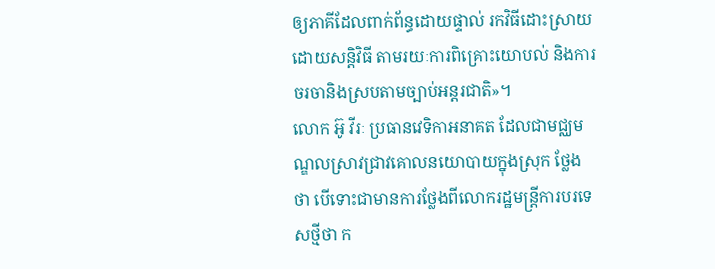ឲ្យភាគីដែលពាក់ព័ន្ធដោយផ្ទាល់ រកវិធីដោះស្រាយដោយសន្តិវិធី តាមរយៈការពិគ្រោះយោបល់ និងការចរចានិងស្របតាមច្បាប់អន្តរជាតិ»។
លោក អ៊ូ វីរៈ ប្រធានវេទិកាអនាគត ដែលជាមជ្ឈមណ្ឌលស្រាវជ្រាវគោលនយោបាយក្នុងស្រុក ថ្លែងថា បើទោះជាមានការថ្លែងពីលោករដ្ឋមន្ត្រីការបរទេសថ្មីថា ក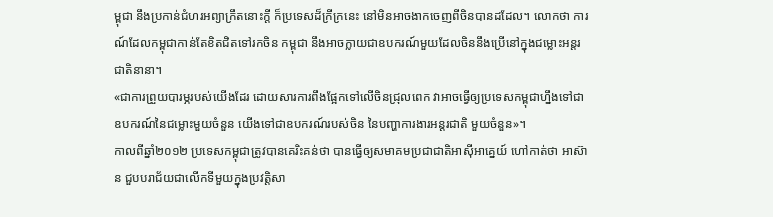ម្ពុជា នឹងប្រកាន់ជំហរអព្យាក្រឹតនោះក្តី ក៏ប្រទេសដ៏ក្រីក្រនេះ នៅមិនអាចងាកចេញពីចិនបានដដែល។ លោកថា ការណ៍ដែលកម្ពុជាកាន់តែខិតជិតទៅរកចិន កម្ពុជា នឹងអាចក្លាយជាឧបករណ៍មួយដែលចិននឹងប្រើនៅក្នុងជម្លោះអន្តរជាតិនានា។
«ជាការព្រួយបារម្ភរបស់យើងដែរ ដោយសារការពឹងផ្អែកទៅលើចិនជ្រុលពេក វាអាចធ្វើឲ្យប្រទេសកម្ពុជាហ្នឹងទៅជាឧបករណ៍នៃជម្លោះមួយចំនួន យើងទៅជាឧបករណ៍របស់ចិន នៃបញ្ហាការងារអន្តរជាតិ មួយចំនួន»។
កាលពីឆ្នាំ២០១២ ប្រទេសកម្ពុជាត្រូវបានគេរិះគន់ថា បានធ្វើឲ្យសមាគមប្រជាជាតិអាស៊ីអាគ្នេយ៍ ហៅកាត់ថា អាស៊ាន ជួបបរាជ័យជាលើកទីមួយក្នុងប្រវត្តិសា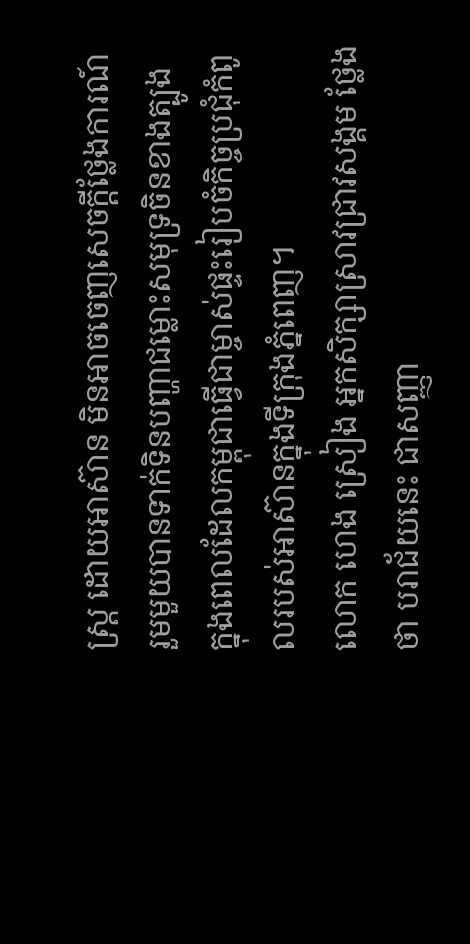ស្ត្រ ដោយអាស៊ាន មិនអាចចេញសេចក្ដីថ្លែងការណ៍រួមមួយបានទាក់ទិនបញ្ហាជម្លោះសមុទ្រចិនខាងត្បូង ក្នុងពេលដែលកម្ពុជាធ្វើជាម្ចាស់ផ្ទះរៀបចំកិច្ចប្រជុំកំពូលរបស់អាស៊ានក្នុងទីក្រុងភ្នំពេញ។
លោក ហេង ស្រៀង អ្នកសិក្សាស្រាវជ្រាវសង្គម ថ្លែងថា បរាជ័យនេះ ជាសញ្ញា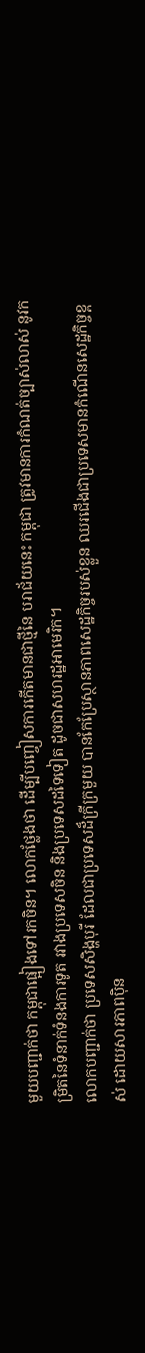មួយបញ្ជាក់ថា កម្ពុជាផ្អៀងទៅរកចិន។ លោកថ្លែងថា ដើម្បីបញ្ចៀសការកើតមានជាថ្មីនៃ បរាជ័យនេះ កម្ពុជា ត្រូវមានការកំណត់ច្បាស់លាស់ នូវកម្រិតនៃទំនាក់ទំនងការទូត រវាងប្រទេសចិន និងប្រទេសដទៃទៀត ដូចជាសហរដ្ឋអាមេរិក។
លោកបញ្ជាក់ថា ប្រទេសសិង្ហបុរី ដែលជាប្រទេសដ៏ក្រីក្រមួយ បានកែប្រែស្ថានភាពសេដ្ឋកិច្ចរបស់ខ្លួន ឈរជើងជាប្រទេសមានកំណើនសេដ្ឋកិច្ចខ្ពស់ ដោយសារភាពប៉ិន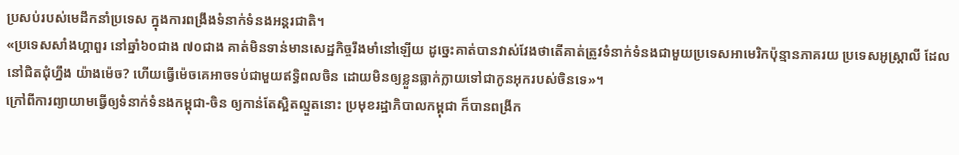ប្រសប់របស់មេដឹកនាំប្រទេស ក្នុងការពង្រឹងទំនាក់ទំនងអន្តរជាតិ។
«ប្រទេសសាំងហ្គាពួរ នៅឆ្នាំ៦០ជាង ៧០ជាង គាត់មិនទាន់មានសេដ្ឋកិច្ចរឹងមាំនៅឡើយ ដូច្នេះគាត់បានវាស់វែងថាតើគាត់ត្រូវទំនាក់ទំនងជាមួយប្រទេសអាមេរិកប៉ុន្មានភាគរយ ប្រទេសអូស្ត្រាលី ដែលនៅជិតជុំហ្នឹង យ៉ាងម៉េច? ហើយធ្វើម៉េចគេអាចទប់ជាមួយឥទ្ធិពលចិន ដោយមិនឲ្យខ្លួនធ្លាក់ក្លាយទៅជាកូនអុករបស់ចិនទេ»។
ក្រៅពីការព្យាយាមធ្វើឲ្យទំនាក់ទំនងកម្ពុជា-ចិន ឲ្យកាន់តែស្អិតល្មួតនោះ ប្រមុខរដ្ឋាភិបាលកម្ពុជា ក៏បានពង្រីក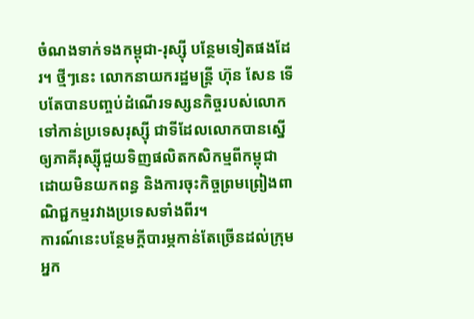ចំណងទាក់ទងកម្ពុជា-រុស្ស៊ី បន្ថែមទៀតផងដែរ។ ថ្មីៗនេះ លោកនាយករដ្ឋមន្ត្រី ហ៊ុន សែន ទើបតែបានបញ្ចប់ដំណើរទស្សនកិច្ចរបស់លោក ទៅកាន់ប្រទេសរុស្ស៊ី ជាទីដែលលោកបានស្នើឲ្យភាគីរុស្ស៊ីជួយទិញផលិតកសិកម្មពីកម្ពុជា ដោយមិនយកពន្ធ និងការចុះកិច្ចព្រមព្រៀងពាណិជ្ជកម្មរវាងប្រទេសទាំងពីរ។
ការណ៍នេះបន្ថែមក្តីបារម្ភកាន់តែច្រើនដល់ក្រុមអ្នក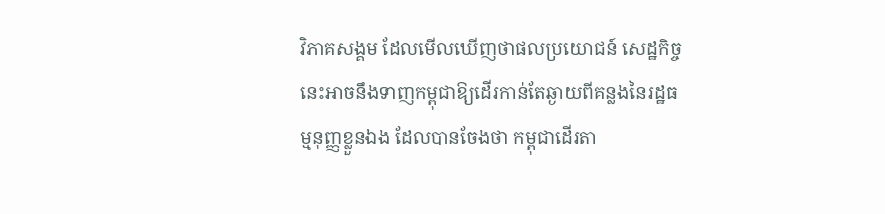វិភាគសង្គម ដែលមើលឃើញថាផលប្រយោជន៍ សេដ្ឋកិច្ចនេះអាចនឹងទាញកម្ពុជាឱ្យដើរកាន់តែឆ្ងាយពីគន្លងនៃរដ្ឋធម្មនុញ្ញខ្លួនឯង ដែលបានចែងថា កម្ពុជាដើរតា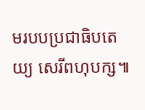មរបបប្រជាធិបតេយ្យ សេរីពហុបក្ស៕